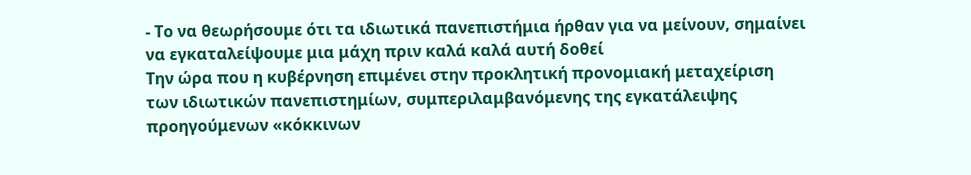- Το να θεωρήσουμε ότι τα ιδιωτικά πανεπιστήμια ήρθαν για να μείνουν, σημαίνει να εγκαταλείψουμε μια μάχη πριν καλά καλά αυτή δοθεί
Την ώρα που η κυβέρνηση επιμένει στην προκλητική προνομιακή μεταχείριση των ιδιωτικών πανεπιστημίων, συμπεριλαμβανόμενης της εγκατάλειψης προηγούμενων «κόκκινων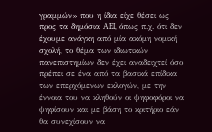γραμμών» που η ίδια είχε θέσει ως προς τα δημόσια AEI, όπως π.χ. ότι δεν έχουμε ανάγκη από μία ακόμη νομική σχολή, το θέμα των ιδιωτικών πανεπιστημίων δεν έχει αναδειχτεί όσο πρέπει σε ένα από τα βασικά επίδικα των επερχόμενων εκλογών, με την έννοια του να κληθούν οι ψηφοφόροι να ψηφίσουν και με βάση το κριτήριο εάν θα συνεχίσουν να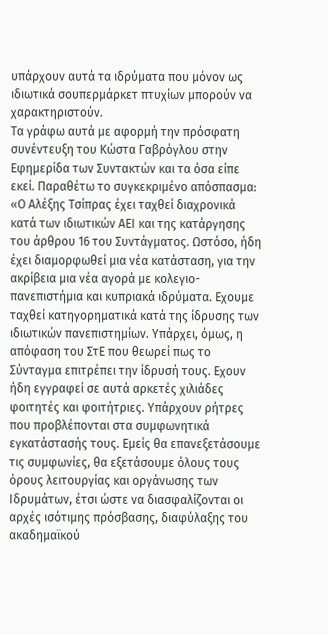υπάρχουν αυτά τα ιδρύματα που μόνον ως ιδιωτικά σουπερμάρκετ πτυχίων μπορούν να χαρακτηριστούν.
Τα γράφω αυτά με αφορμή την πρόσφατη συνέντευξη του Κώστα Γαβρόγλου στην Εφημερίδα των Συντακτών και τα όσα είπε εκεί. Παραθέτω το συγκεκριμένο απόσπασμα: «Ο Αλέξης Τσίπρας έχει ταχθεί διαχρονικά κατά των ιδιωτικών ΑΕΙ και της κατάργησης του άρθρου 16 του Συντάγματος. Ωστόσο, ήδη έχει διαμορφωθεί μια νέα κατάσταση, για την ακρίβεια μια νέα αγορά με κολεγιο-πανεπιστήμια και κυπριακά ιδρύματα. Εχουμε ταχθεί κατηγορηματικά κατά της ίδρυσης των ιδιωτικών πανεπιστημίων. Υπάρχει, όμως, η απόφαση του ΣτΕ που θεωρεί πως το Σύνταγμα επιτρέπει την ίδρυσή τους. Εχουν ήδη εγγραφεί σε αυτά αρκετές χιλιάδες φοιτητές και φοιτήτριες. Υπάρχουν ρήτρες που προβλέπονται στα συμφωνητικά εγκατάστασής τους. Εμείς θα επανεξετάσουμε τις συμφωνίες, θα εξετάσουμε όλους τους όρους λειτουργίας και οργάνωσης των Ιδρυμάτων, έτσι ώστε να διασφαλίζονται οι αρχές ισότιμης πρόσβασης, διαφύλαξης του ακαδημαϊκού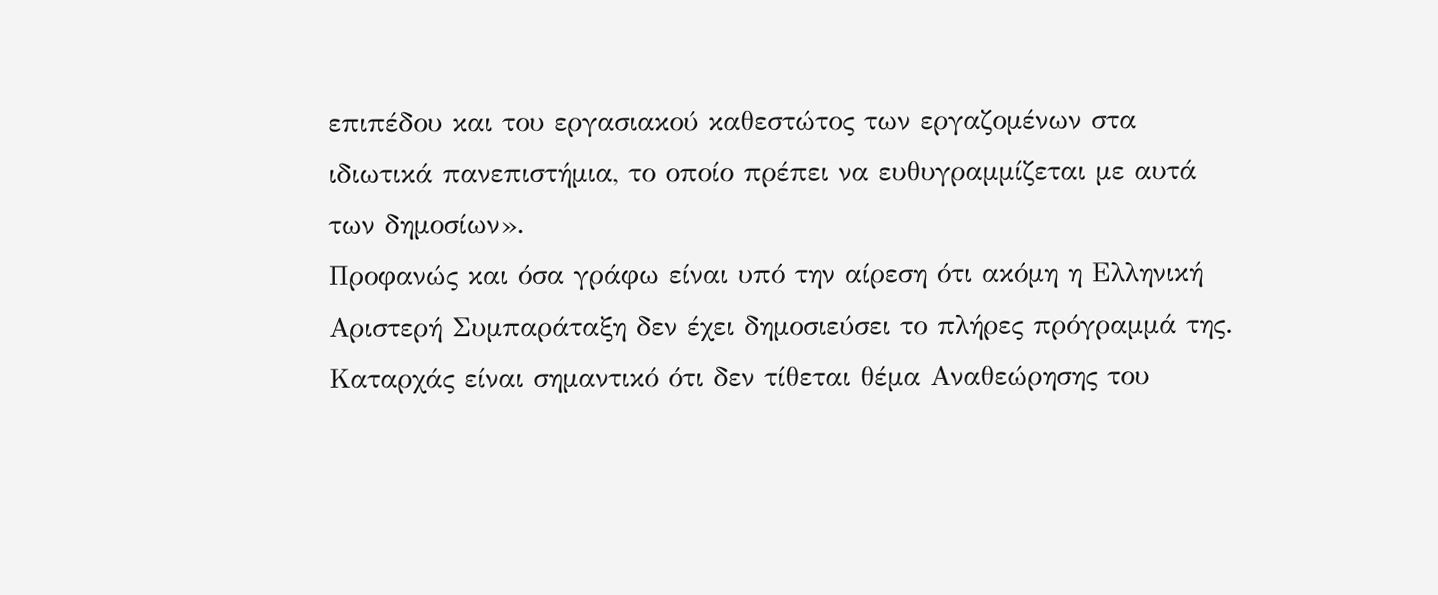επιπέδου και του εργασιακού καθεστώτος των εργαζομένων στα ιδιωτικά πανεπιστήμια, το οποίο πρέπει να ευθυγραμμίζεται με αυτά των δημοσίων».
Προφανώς και όσα γράφω είναι υπό την αίρεση ότι ακόμη η Ελληνική Αριστερή Συμπαράταξη δεν έχει δημοσιεύσει το πλήρες πρόγραμμά της.
Καταρχάς είναι σημαντικό ότι δεν τίθεται θέμα Αναθεώρησης του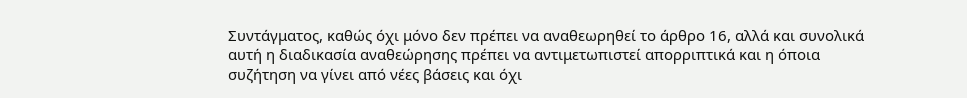Συντάγματος, καθώς όχι μόνο δεν πρέπει να αναθεωρηθεί το άρθρο 16, αλλά και συνολικά αυτή η διαδικασία αναθεώρησης πρέπει να αντιμετωπιστεί απορριπτικά και η όποια συζήτηση να γίνει από νέες βάσεις και όχι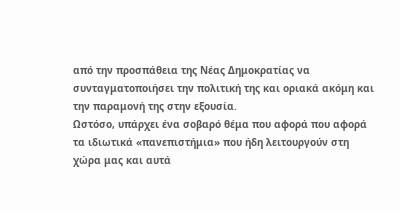από την προσπάθεια της Νέας Δημοκρατίας να συνταγματοποιήσει την πολιτική της και οριακά ακόμη και την παραμονή της στην εξουσία.
Ωστόσο, υπάρχει ένα σοβαρό θέμα που αφορά που αφορά τα ιδιωτικά «πανεπιστήμια» που ήδη λειτουργούν στη χώρα μας και αυτά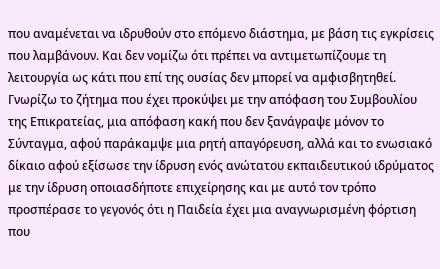που αναμένεται να ιδρυθούν στο επόμενο διάστημα, με βάση τις εγκρίσεις που λαμβάνουν. Και δεν νομίζω ότι πρέπει να αντιμετωπίζουμε τη λειτουργία ως κάτι που επί της ουσίας δεν μπορεί να αμφισβητηθεί.
Γνωρίζω το ζήτημα που έχει προκύψει με την απόφαση του Συμβουλίου της Επικρατείας, μια απόφαση κακή που δεν ξανάγραψε μόνον το Σύνταγμα, αφού παράκαμψε μια ρητή απαγόρευση, αλλά και το ενωσιακό δίκαιο αφού εξίσωσε την ίδρυση ενός ανώτατου εκπαιδευτικού ιδρύματος με την ίδρυση οποιασδήποτε επιχείρησης και με αυτό τον τρόπο προσπέρασε το γεγονός ότι η Παιδεία έχει μια αναγνωρισμένη φόρτιση που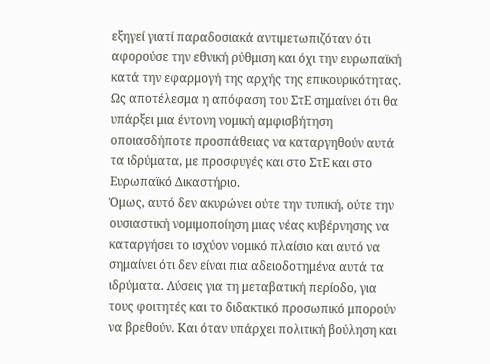εξηγεί γιατί παραδοσιακά αντιμετωπιζόταν ότι αφορούσε την εθνική ρύθμιση και όχι την ευρωπαϊκή κατά την εφαρμογή της αρχής της επικουρικότητας. Ως αποτέλεσμα η απόφαση του ΣτΕ σημαίνει ότι θα υπάρξει μια έντονη νομική αμφισβήτηση οποιασδήποτε προσπάθειας να καταργηθούν αυτά τα ιδρύματα, με προσφυγές και στο ΣτΕ και στο Ευρωπαϊκό Δικαστήριο.
Όμως, αυτό δεν ακυρώνει ούτε την τυπική, ούτε την ουσιαστική νομιμοποίηση μιας νέας κυβέρνησης να καταργήσει το ισχύον νομικό πλαίσιο και αυτό να σημαίνει ότι δεν είναι πια αδειοδοτημένα αυτά τα ιδρύματα. Λύσεις για τη μεταβατική περίοδο, για τους φοιτητές και το διδακτικό προσωπικό μπορούν να βρεθούν. Και όταν υπάρχει πολιτική βούληση και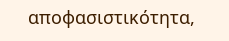αποφασιστικότητα,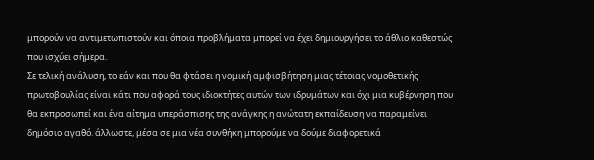μπορούν να αντιμετωπιστούν και όποια προβλήματα μπορεί να έχει δημιουργήσει το άθλιο καθεστώς που ισχύει σήμερα.
Σε τελική ανάλυση, το εάν και που θα φτάσει η νομική αμφισβήτηση μιας τέτοιας νομοθετικής πρωτοβουλίας είναι κάτι που αφορά τους ιδιοκτήτες αυτών των ιδρυμάτων και όχι μια κυβέρνηση που θα εκπροσωπεί και ένα αίτημα υπεράσπισης της ανάγκης η ανώτατη εκπαίδευση να παραμείνει δημόσιο αγαθό. άλλωστε, μέσα σε μια νέα συνθήκη μπορούμε να δούμε διαφορετικά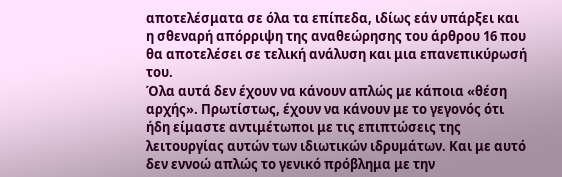αποτελέσματα σε όλα τα επίπεδα, ιδίως εάν υπάρξει και η σθεναρή απόρριψη της αναθεώρησης του άρθρου 16 που θα αποτελέσει σε τελική ανάλυση και μια επανεπικύρωσή του.
Όλα αυτά δεν έχουν να κάνουν απλώς με κάποια «θέση αρχής». Πρωτίστως, έχουν να κάνουν με το γεγονός ότι ήδη είμαστε αντιμέτωποι με τις επιπτώσεις της λειτουργίας αυτών των ιδιωτικών ιδρυμάτων. Και με αυτό δεν εννοώ απλώς το γενικό πρόβλημα με την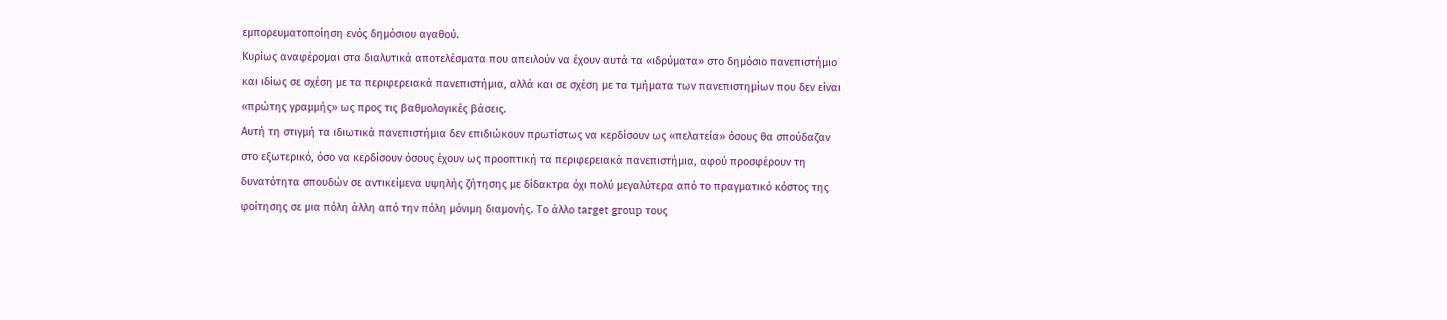εμπορευματοποίηση ενός δημόσιου αγαθού.
Κυρίως αναφέρομαι στα διαλυτικά αποτελέσματα που απειλούν να έχουν αυτά τα «ιδρύματα» στο δημόσιο πανεπιστήμιο και ιδίως σε σχέση με τα περιφερειακά πανεπιστήμια, αλλά και σε σχέση με τα τμήματα των πανεπιστημίων που δεν είναι «πρώτης γραμμής» ως προς τις βαθμολογικές βάσεις.
Αυτή τη στιγμή τα ιδιωτικά πανεπιστήμια δεν επιδιώκουν πρωτίστως να κερδίσουν ως «πελατεία» όσους θα σπούδαζαν στο εξωτερικό, όσο να κερδίσουν όσους έχουν ως προοπτική τα περιφερειακά πανεπιστήμια, αφού προσφέρουν τη δυνατότητα σπουδών σε αντικείμενα υψηλής ζήτησης με δίδακτρα όχι πολύ μεγαλύτερα από το πραγματικό κόστος της φοίτησης σε μια πόλη άλλη από την πόλη μόνιμη διαμονής. Το άλλο target group τους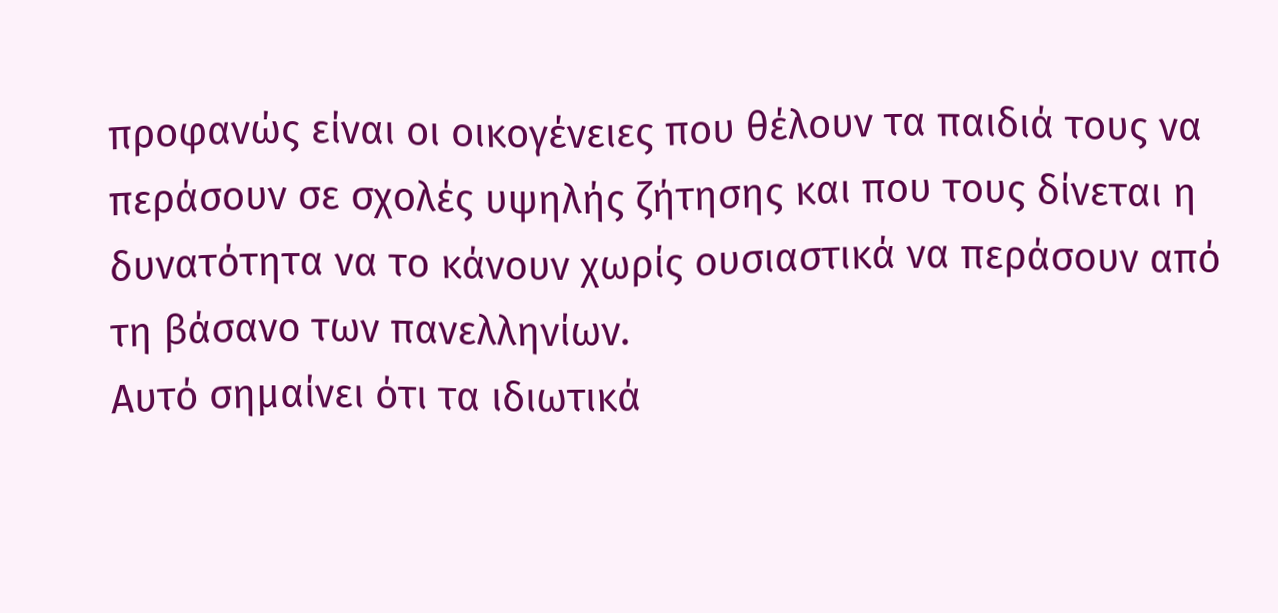προφανώς είναι οι οικογένειες που θέλουν τα παιδιά τους να περάσουν σε σχολές υψηλής ζήτησης και που τους δίνεται η δυνατότητα να το κάνουν χωρίς ουσιαστικά να περάσουν από τη βάσανο των πανελληνίων.
Αυτό σημαίνει ότι τα ιδιωτικά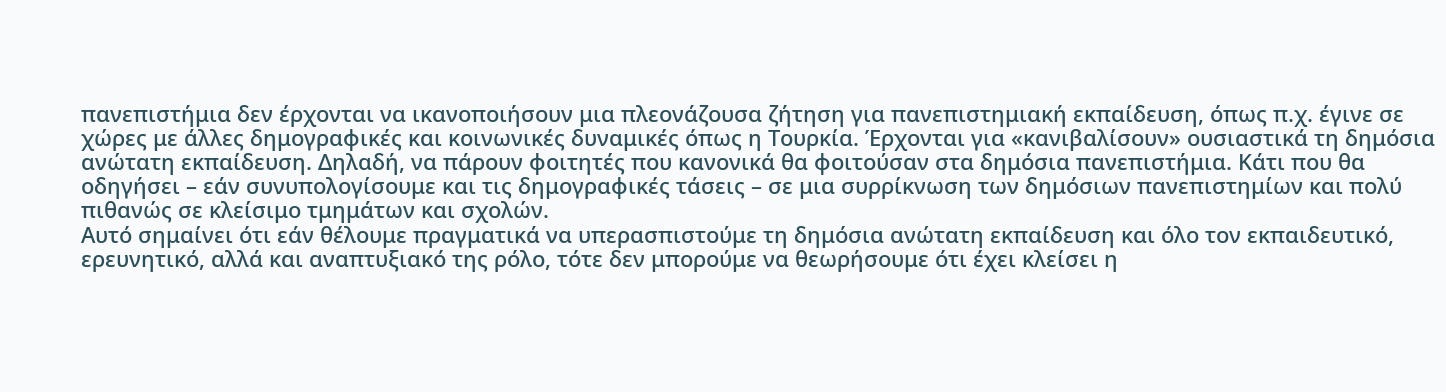πανεπιστήμια δεν έρχονται να ικανοποιήσουν μια πλεονάζουσα ζήτηση για πανεπιστημιακή εκπαίδευση, όπως π.χ. έγινε σε χώρες με άλλες δημογραφικές και κοινωνικές δυναμικές όπως η Τουρκία. Έρχονται για «κανιβαλίσουν» ουσιαστικά τη δημόσια ανώτατη εκπαίδευση. Δηλαδή, να πάρουν φοιτητές που κανονικά θα φοιτούσαν στα δημόσια πανεπιστήμια. Κάτι που θα οδηγήσει – εάν συνυπολογίσουμε και τις δημογραφικές τάσεις – σε μια συρρίκνωση των δημόσιων πανεπιστημίων και πολύ πιθανώς σε κλείσιμο τμημάτων και σχολών.
Αυτό σημαίνει ότι εάν θέλουμε πραγματικά να υπερασπιστούμε τη δημόσια ανώτατη εκπαίδευση και όλο τον εκπαιδευτικό, ερευνητικό, αλλά και αναπτυξιακό της ρόλο, τότε δεν μπορούμε να θεωρήσουμε ότι έχει κλείσει η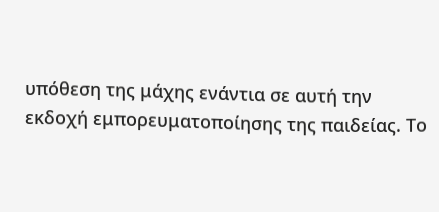υπόθεση της μάχης ενάντια σε αυτή την εκδοχή εμπορευματοποίησης της παιδείας. Το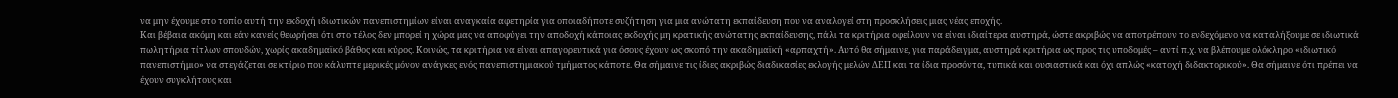να μην έχουμε στο τοπίο αυτή την εκδοχή ιδιωτικών πανεπιστημίων είναι αναγκαία αφετηρία για οποιαδήποτε συζήτηση για μια ανώτατη εκπαίδευση που να αναλογεί στη προσκλήσεις μιας νέας εποχής.
Και βέβαια ακόμη και εάν κανείς θεωρήσει ότι στο τέλος δεν μπορεί η χώρα μας να αποφύγει την αποδοχή κάποιας εκδοχής μη κρατικής ανώτατης εκπαίδευσης, πάλι τα κριτήρια οφείλουν να είναι ιδιαίτερα αυστηρά, ώστε ακριβώς να αποτρέπουν το ενδεχόμενο να καταλήξουμε σε ιδιωτικά πωλητήρια τίτλων σπουδών, χωρίς ακαδημαϊκό βάθος και κύρος. Κοινώς, τα κριτήρια να είναι απαγορευτικά για όσους έχουν ως σκοπό την ακαδημαϊκή «αρπαχτή». Αυτό θα σήμαινε, για παράδειγμα, αυστηρά κριτήρια ως προς τις υποδομές – αντί π.χ. να βλέπουμε ολόκληρο «ιδιωτικό πανεπιστήμιο» να στεγάζεται σε κτίριο που κάλυπτε μερικές μόνον ανάγκες ενός πανεπιστημιακού τμήματος κάποτε. Θα σήμαινε τις ίδιες ακριβώς διαδικασίες εκλογής μελών ΔΕΠ και τα ίδια προσόντα, τυπικά και ουσιαστικά και όχι απλώς «κατοχή διδακτορικού». Θα σήμαινε ότι πρέπει να έχουν συγκλήτους και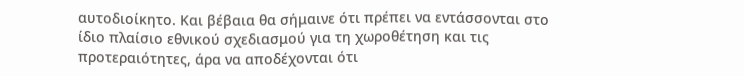αυτοδιοίκητο. Και βέβαια θα σήμαινε ότι πρέπει να εντάσσονται στο ίδιο πλαίσιο εθνικού σχεδιασμού για τη χωροθέτηση και τις προτεραιότητες, άρα να αποδέχονται ότι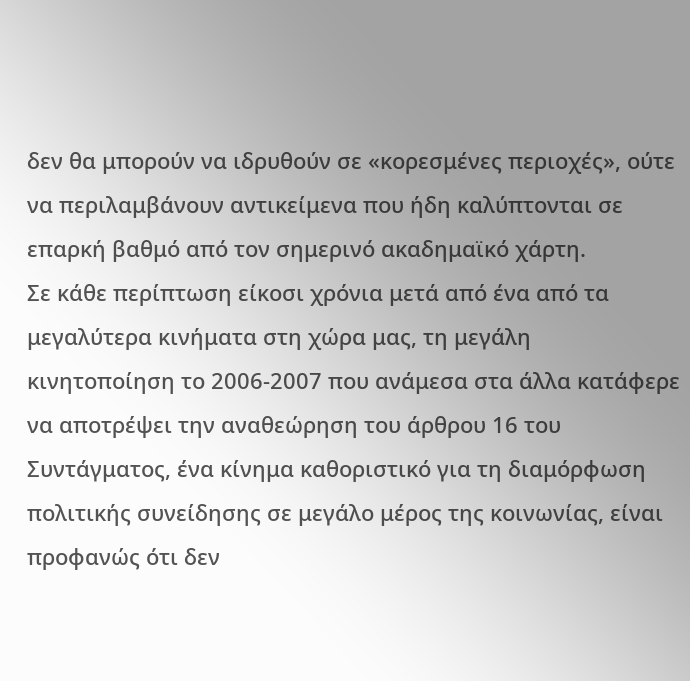δεν θα μπορούν να ιδρυθούν σε «κορεσμένες περιοχές», ούτε να περιλαμβάνουν αντικείμενα που ήδη καλύπτονται σε επαρκή βαθμό από τον σημερινό ακαδημαϊκό χάρτη.
Σε κάθε περίπτωση είκοσι χρόνια μετά από ένα από τα μεγαλύτερα κινήματα στη χώρα μας, τη μεγάλη κινητοποίηση το 2006-2007 που ανάμεσα στα άλλα κατάφερε να αποτρέψει την αναθεώρηση του άρθρου 16 του Συντάγματος, ένα κίνημα καθοριστικό για τη διαμόρφωση πολιτικής συνείδησης σε μεγάλο μέρος της κοινωνίας, είναι προφανώς ότι δεν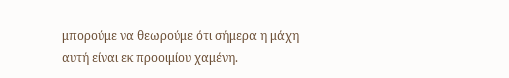μπορούμε να θεωρούμε ότι σήμερα η μάχη αυτή είναι εκ προοιμίου χαμένη.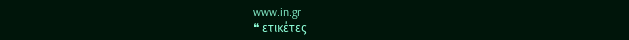www.in.gr
❝ ετικέτες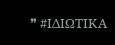❞ #ΙΔΙΩΤΙΚΑ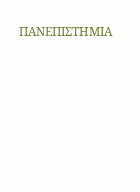ΠΑΝΕΠΙΣΤΗΜΙΑ